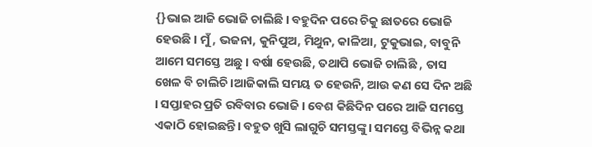{}ଭାଇ ଆଜି ଭୋଜି ଚାଲିଛି । ବହୁଦିନ ପରେ ଚିକୁ ଛାତରେ ଭୋଜି ହେଉଛି । ମୁଁ, ଭଜନା, କୁନିପୁଅ, ମିଥୁନ, କାଳିଆ, ଟୁକୁଭାଇ, ବାବୁନି ଆମେ ସମସ୍ତେ ଅଛୁ । ବର୍ଷା ହେଉଛି, ତଥାପି ଭୋଜି ଚାଲିଛି , ତାସ ଖେଳ ବି ଚାଲିଚି ।ଆଜିକାଲି ସମୟ ତ ହେଉନି, ଆଉ କଣ ସେ ଦିନ ଅଛି । ସପ୍ତାହର ପ୍ରତି ରବିବାର ଭୋଜି । ବେଶ କିଛିଦିନ ପରେ ଆଜି ସମସ୍ତେ ଏକାଠି ହୋଇଛନ୍ତି। ବହୁତ ଖୁସି ଲାଗୁଚି ସମସ୍ତଙ୍କୁ। ସମସ୍ତେ ବିଭିନ୍ନ କଥା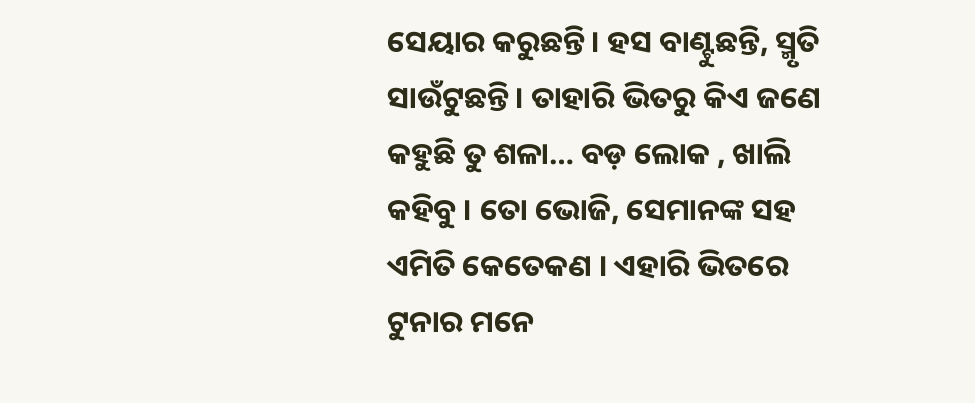ସେୟାର କରୁଛନ୍ତି। ହସ ବାଣ୍ଟୁଛନ୍ତି, ସ୍ମୃତି ସାଉଁଟୁଛନ୍ତି। ତାହାରି ଭିତରୁ କିଏ ଜଣେ କହୁଛି ତୁ ଶଳା… ବଡ଼ ଲୋକ , ଖାଲି କହିବୁ । ତୋ ଭୋଜି, ସେମାନଙ୍କ ସହ ଏମିତି କେତେକଣ । ଏହାରି ଭିତରେ ଟୁନାର ମନେ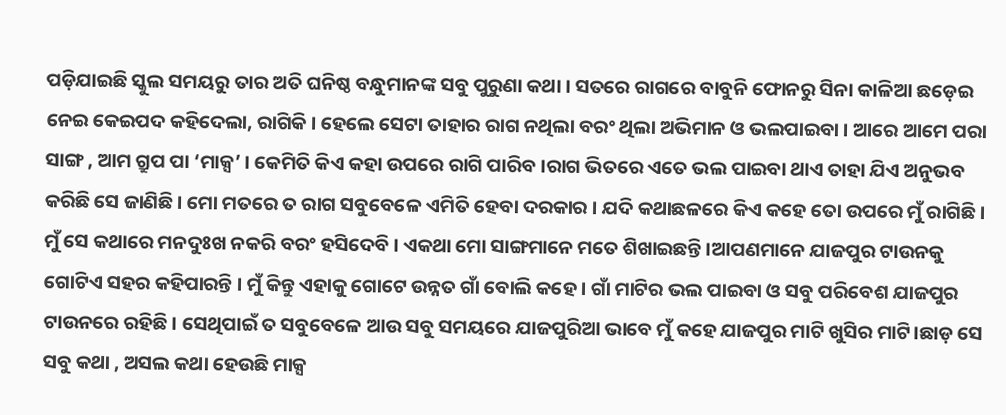ପଡ଼ିଯାଇଛି ସ୍କୁଲ ସମୟରୁ ତାର ଅତି ଘନିଷ୍ଠ ବନ୍ଧୁମାନଙ୍କ ସବୁ ପୁରୁଣା କଥା । ସତରେ ରାଗରେ ବାବୁନି ଫୋନରୁ ସିନା କାଳିଆ ଛଡ଼େଇ ନେଇ କେଇପଦ କହିଦେଲା, ରାଗିକି । ହେଲେ ସେଟା ତାହାର ରାଗ ନଥିଲା ବରଂ ଥିଲା ଅଭିମାନ ଓ ଭଲପାଇବା । ଆରେ ଆମେ ପରା ସାଙ୍ଗ , ଆମ ଗ୍ରୁପ ପା ‘ମାକ୍ସ’ । କେମିତି କିଏ କହା ଉପରେ ରାଗି ପାରିବ ।ରାଗ ଭିତରେ ଏତେ ଭଲ ପାଇବା ଥାଏ ତାହା ଯିଏ ଅନୁଭବ କରିଛି ସେ ଜାଣିଛି । ମୋ ମତରେ ତ ରାଗ ସବୁବେଳେ ଏମିତି ହେବା ଦରକାର । ଯଦି କଥାଛଳରେ କିଏ କହେ ତୋ ଉପରେ ମୁଁ ରାଗିଛି । ମୁଁ ସେ କଥାରେ ମନଦୁଃଖ ନକରି ବରଂ ହସିଦେବି । ଏକଥା ମୋ ସାଙ୍ଗମାନେ ମତେ ଶିଖାଇଛନ୍ତି ।ଆପଣମାନେ ଯାଜପୁର ଟାଉନକୁ ଗୋଟିଏ ସହର କହିପାରନ୍ତି । ମୁଁ କିନ୍ତୁ ଏହାକୁ ଗୋଟେ ଉନ୍ନତ ଗାଁ ବୋଲି କହେ । ଗାଁ ମାଟିର ଭଲ ପାଇବା ଓ ସବୁ ପରିବେଶ ଯାଜପୁର ଟାଉନରେ ରହିଛି । ସେଥିପାଇଁ ତ ସବୁବେଳେ ଆଉ ସବୁ ସମୟରେ ଯାଜପୁରିଆ ଭାବେ ମୁଁ କହେ ଯାଜପୁର ମାଟି ଖୁସିର ମାଟି।ଛାଡ଼ ସେ ସବୁ କଥା , ଅସଲ କଥା ହେଉଛି ମାକ୍ସ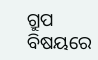ଗ୍ରୁପ ବିଷୟରେ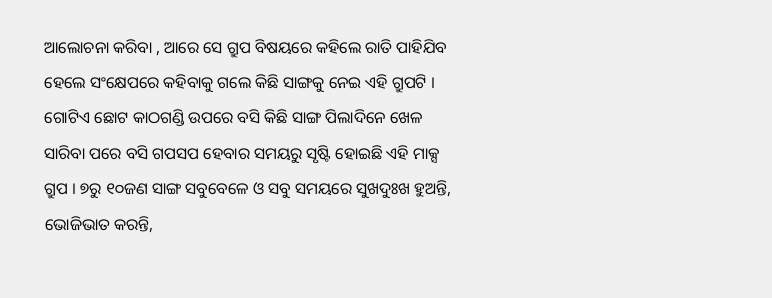ଆଲୋଚନା କରିବା , ଆରେ ସେ ଗ୍ରୁପ ବିଷୟରେ କହିଲେ ରାତି ପାହିଯିବ ହେଲେ ସଂକ୍ଷେପରେ କହିବାକୁ ଗଲେ କିଛି ସାଙ୍ଗକୁ ନେଇ ଏହି ଗ୍ରୁପଟି । ଗୋଟିଏ ଛୋଟ କାଠଗଣ୍ଡି ଉପରେ ବସି କିଛି ସାଙ୍ଗ ପିଲାଦିନେ ଖେଳ ସାରିବା ପରେ ବସି ଗପସପ ହେବାର ସମୟରୁ ସୃଷ୍ଟି ହୋଇଛି ଏହି ମାକ୍ସ ଗ୍ରୁପ । ୭ରୁ ୧୦ଜଣ ସାଙ୍ଗ ସବୁବେଳେ ଓ ସବୁ ସମୟରେ ସୁଖଦୁଃଖ ହୁଅନ୍ତି, ଭୋଜିଭାତ କରନ୍ତି,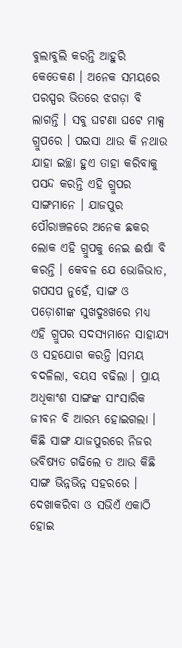ବୁଲାବୁଲି କରନ୍ତି ଆହୁରି କେତେକଣ । ଅନେକ ସମୟରେ ପରସ୍ପର ଭିତରେ ଝଗଡ଼ା ବି ଲାଗନ୍ତି । ସବୁ ଘଟଣା ଘଟେ ମାକ୍ସ ଗ୍ରୁପରେ । ପଇସା ଥାଉ କି ନଥାଉ ଯାହା ଇଚ୍ଛା ହୁଏ ତାହା କରିବାକୁ ପସନ୍ଦ କରନ୍ତି ଏହି ଗ୍ରୁପର ସାଙ୍ଗମାନେ । ଯାଜପୁର ପୌରାଞ୍ଚଳରେ ଅନେକ ଛକର ଲୋକ ଏହି ଗ୍ରୁପକୁ ନେଇ ଈର୍ଷା ବି କରନ୍ତି । କେବଳ ଯେ ଭୋଜିଭାତ, ଗପସପ ନୁହେଁ, ସାଙ୍ଗ ଓ ପଡ଼ୋଶୀଙ୍କ ସୁଖଦୁଃଖରେ ମଧ୍ୟ ଏହି ଗ୍ରୁପର ସଦସ୍ୟମାନେ ସାହାଯ୍ୟ ଓ ସହଯୋଗ କରନ୍ତି ।ସମୟ ବଦଳିଲା, ବୟସ ବଢିଲା । ପ୍ରାୟ ଅଧିକାଂଶ ସାଙ୍ଗଙ୍କ ସାଂସାରିକ ଜୀବନ ବି ଆରମ୍ଭ ହୋଇଗଲା । କିଛି ସାଙ୍ଗ ଯାଜପୁରରେ ନିଜର ଭବିଷ୍ୟତ ଗଢିଲେ ତ ଆଉ କିଛି ସାଙ୍ଗ ଭିନ୍ନଭିନ୍ନ ସହରରେ । ଦେଖାକରିବା ଓ ସଭିଏଁ ଏକାଠି ହୋଇ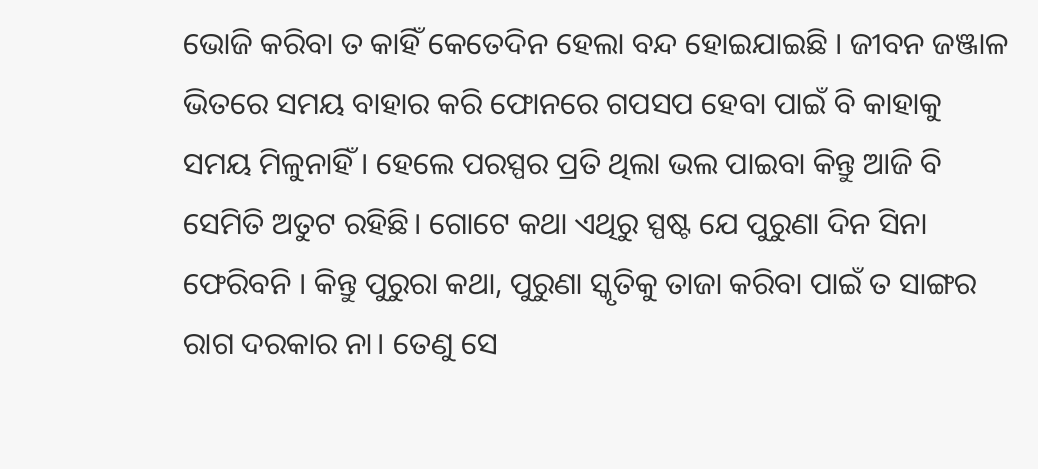ଭୋଜି କରିବା ତ କାହିଁ କେତେଦିନ ହେଲା ବନ୍ଦ ହୋଇଯାଇଛି । ଜୀବନ ଜଞ୍ଜାଳ ଭିତରେ ସମୟ ବାହାର କରି ଫୋନରେ ଗପସପ ହେବା ପାଇଁ ବି କାହାକୁ ସମୟ ମିଳୁନାହିଁ । ହେଲେ ପରସ୍ପର ପ୍ରତି ଥିଲା ଭଲ ପାଇବା କିନ୍ତୁ ଆଜି ବି ସେମିତି ଅତୁଟ ରହିଛି। ଗୋଟେ କଥା ଏଥିରୁ ସ୍ପଷ୍ଟ ଯେ ପୁରୁଣା ଦିନ ସିନା ଫେରିବନି । କିନ୍ତୁ ପୁରୁରା କଥା, ପୁରୁଣା ସ୍କୃତିକୁ ତାଜା କରିବା ପାଇଁ ତ ସାଙ୍ଗର ରାଗ ଦରକାର ନା। ତେଣୁ ସେ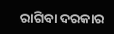ରାଗିବା ଦରକାର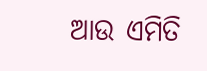ଆଉ ଏମିତି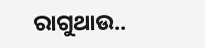ରାଗୁଥାଉ..